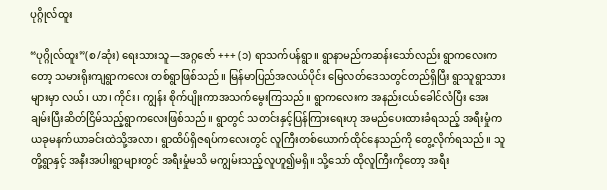ပုဂ္ဂိုလ်ထူး

“ပုဂ္ဂိုလ်ထူး”(စ/ဆုံး) ရေးသားသူ—အဂ္ဂဇော် +++ (၁) ရာသက်ပန်ရွာ။ ရွာနာမည်ကဆန်းသော်လည်း ရွာကလေးကတော့ သမားရိုးကျရွာကလေး တစ်ရွာဖြစ်သည်။ မြန်မာပြည်အလယ်ပိုင်း မြေလတ်ဒေသတွင်တည်ရှိပြီး ရွာသူရွာသားများမှာ လယ်၊ ယာ၊ ကိုင်း၊ ကျွန်း စိုက်ပျိုးကာအသက်မွေးကြသည်။ ရွာကလေးက အနည်းငယ်ခေါင်လံပြီး အေးချမ်းပြီးဆိတ်ငြိမ်သည့်ရွာကလေးဖြစ်သည်။ ရွာတွင် သတင်းနှင့်ပြန်ကြားရေးဟု အမည်ပေးထားခံရသည့် အရီးမှုံက ယခုမနက်ယာခင်းထဲသို့အလာ၊ ရွာထိပ်ရှိဇရပ်ကလေးတွင် လူကြီးတစ်ယောက်ထိုင်နေသည်ကို တွေ့လိုက်ရသည်။ သူတို့ရွာနှင့် အနီးအပါးရွာများတွင် အရီးမှုံမသိ မကျွမ်းသည့်လူဟူ၍မရှိ။ သို့သော် ထိုလူကြီးကိုတော့ အရီး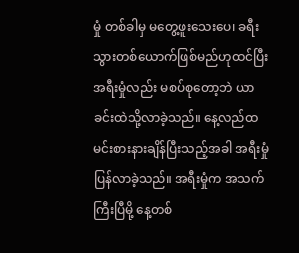မှုံ တစ်ခါမှ မတွေ့ဖူးသေးပေ၊ ခရီးသွားတစ်ယောက်ဖြစ်မည်ဟုထင်ပြီး အရီးမှုံလည်း မစပ်စုတော့ဘဲ ယာခင်းထဲသို့လာခဲ့သည်။ နေ့လည်ထမင်းစားနားချိန်ပြီးသည့်အခါ အရီးမှုံပြန်လာခဲ့သည်။ အရီးမှုံက အသက်ကြီးပြီမို့ နေ့တစ်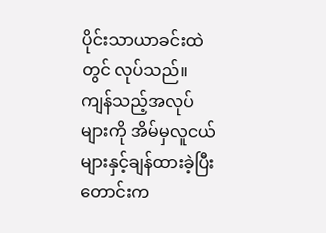ပိုင်းသာယာခင်းထဲတွင် လုပ်သည်။ ကျန်သည့်အလုပ်များကို အိမ်မှလူငယ်များနှင့်ချန်ထားခဲ့ပြီး တောင်းက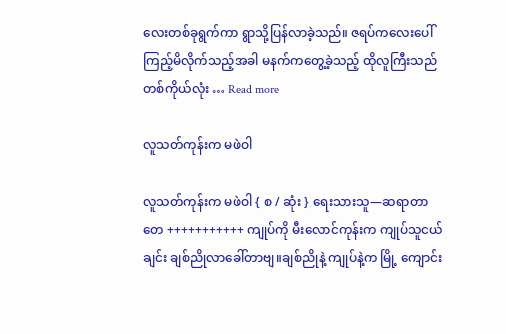လေးတစ်ခုရွက်ကာ ရွာသို့ပြန်လာခဲ့သည်။ ဇရပ်ကလေးပေါ်ကြည့်မိလိုက်သည့်အခါ မနက်ကတွေ့ခဲ့သည့် ထိုလူကြီးသည် တစ်ကိုယ်လုံး … Read more

လူသတ်ကုန်းက မဖဲဝါ

လူသတ်ကုန်းက မဖဲဝါ { စ / ဆုံး } ရေးသားသူ—ဆရာတာတေ +++++++++++ ကျုပ်ကို မီးလောင်ကုန်းက ကျုပ်သူငယ်ချင်း ချစ်ညိုလာခေါ်တာဗျ။ချစ်ညိုနဲ့ ကျုပ်နဲ့က မြို့ ကျောင်း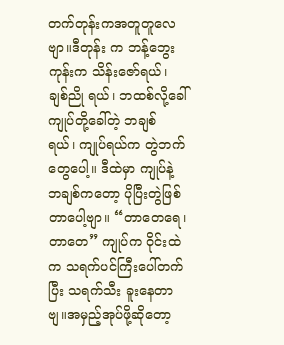တက်တုန်းကအတူတူလေဗျာ။ဒီတုန်း က ဘန့်ဘွေးကုန်းက သိန်းဇော်ရယ်၊ ချစ်ညို ရယ်၊ ဘထစ်လို့ခေါ် ကျုပ်တို့ခေါ်တဲ့ ဘချစ် ရယ်၊ ကျုပ်ရယ်က တွဲဘက်တွေပေါ့။ ဒီထဲမှာ ကျုပ်နဲ့ ဘချစ်ကတော့ ပိုပြီးတွဲဖြစ်တာပေါ့ဗျာ။ “တာတေရေ၊ တာတေ” ကျုပ်က ဝိုင်းထဲက သရက်ပင်ကြီးပေါ်တက်ပြီး သရက်သီး ခူးနေတာဗျ။အမှည့်အုပ်ဖို့ဆိုတော့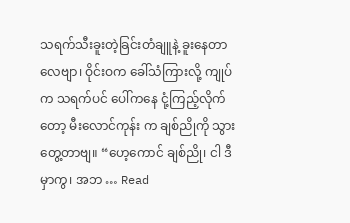သရက်သီးခူးတဲ့ခြင်းတံချူနဲ့ ခူးနေတာလေဗျာ၊ ဝိုင်းဝက ခေါ်သံကြားလို့ ကျုပ်က သရက်ပင် ပေါ်ကနေ ငုံ့ကြည့်လိုက်တော့ မီးလောင်ကုန်း က ချစ်ညိုကို သွားတွေ့တာဗျ။ “ဟေ့ကောင် ချစ်ညို၊ ငါ ဒီမှာကွ၊ အဘ … Read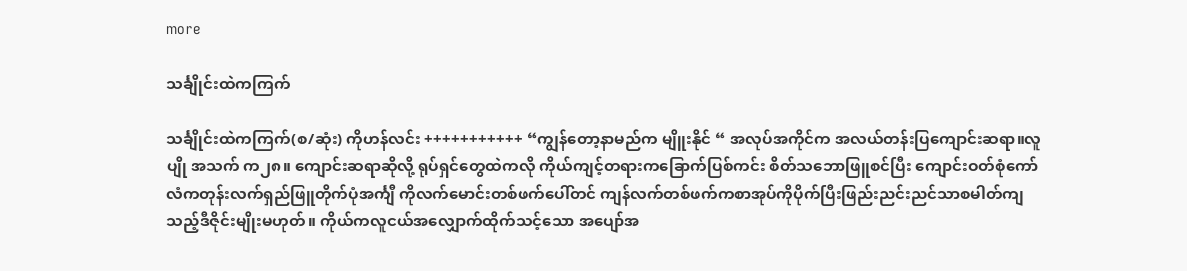more

သင်္ချိုင်းထဲကကြက်

သင်္ချိုင်းထဲကကြက်(စ/ဆုံး) ကိုဟန်လင်း +++++++++++ “ကျွန်တော့နာမည်က မျိူးနိုင် “ အလုပ်အကိုင်က အလယ်တန်းပြကျောင်းဆရာ။လူပျို အသက် က၂၈။ ကျောင်းဆရာဆိုလို့ ရုပ်ရှင်တွေထဲကလို ကိုယ်ကျင့်တရားကခြောက်ပြစ်ကင်း စိတ်သဘောဖြူစင်ပြီး ကျောင်းဝတ်စုံကော်လံကတုန်းလက်ရှည်ဖြူတိုက်ပုံအင်္ကျီ ကိုလက်မောင်းတစ်ဖက်ပေါ်တင် ကျန်လက်တစ်ဖက်ကစာအုပ်ကိုပိုက်ပြီးဖြည်းညင်းညင်သာစမါတ်ကျသည့်ဒီဇိုင်းမျိုးမဟုတ်။ ကိုယ်ကလူငယ်အလျှောက်ထိုက်သင့်သော အပျော်အ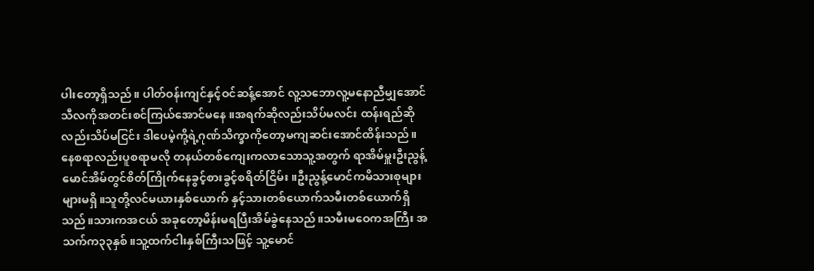ပါးတော့ရှိသည်။ ပါတ်ဝန်းကျင်နှင့်ဝင်ဆန့်အောင် လူ့သဘောလူ့မနောညီမျှအောင် သီလကိုအတင်းစင်ကြယ်အောင်မနေ ။အရက်ဆိုလည်းသိပ်မလင်း ထန်းရည်ဆိုလည်းသိပ်မငြင်း ဒါပေမဲ့ကို့ရဲ့ဂုဏ်သိက္ခာကိုတော့မကျဆင်းအောင်ထိန်းသည်။ နေစရာလည်းပူစရာမလို တနယ်တစ်ကျေးကလာသောသူ့အတွက် ရာအိမ်မှူးဦးညွန့်မောင်အိမ်တွင်စိတ်ကြိုက်နေခွင့်စားခွင့်စရိတ်ငြိမ်း။ဦးညွန့်မောင်ကမိသားစုများများမရှိ။သူတို့လင်မယားနှစ်ယောက် နှင့်သားတစ်ယောက်သမီးတစ်ယောက်ရှိသည်။သားကအငယ် အခုတော့မိန်းမရပြီးအိမ်ခွဲနေသည်။သမီးမဝေကအကြီး အသက်က၃၃နှစ်။သူ့ထက်ငါးနှစ်ကြီးသဖြင့် သူ့မောင်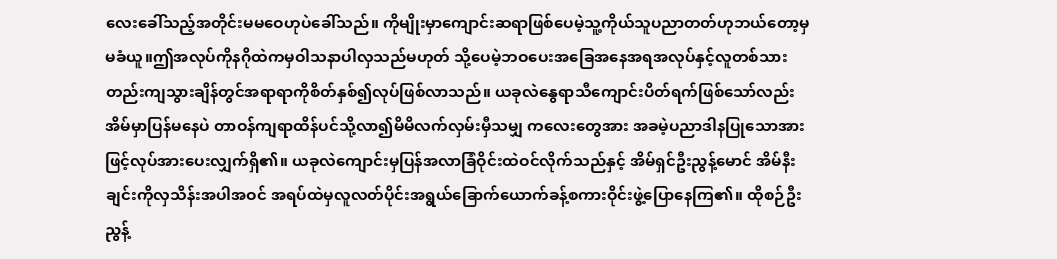လေးခေါ်သည့်အတိုင်းမမဝေဟုပဲခေါ်သည်။ ကိုမျိုးမှာကျောင်းဆရာဖြစ်ပေမဲ့သူ့ကိုယ်သူပညာတတ်ဟုဘယ်တော့မှမခံယူ။ဤအလုပ်ကိုနဂိုထဲကမှဝါသနာပါလှသည်မဟုတ် သို့ပေမဲ့ဘဝပေးအခြေအနေအရအလုပ်နှင့်လူတစ်သားတည်းကျသွားချိန်တွင်အရာရာကိုစိတ်နှစ်၍လုပ်ဖြစ်လာသည်။ ယခုလဲနွေရာသီကျောင်းပိတ်ရက်ဖြစ်သော်လည်းအိမ်မှာပြန်မနေပဲ တာဝန်ကျရာထိန်ပင်သို့လာ၍မိမိလက်လှမ်းမှီသမျှ ကလေးတွေအား အခမဲ့ပညာဒါနပြုသောအားဖြင့်လုပ်အားပေးလျှက်ရှိ၏။ ယခုလဲကျောင်းမှပြန်အလာခြံဝိုင်းထဲဝင်လိုက်သည်နှင့် အိမ်ရှင်ဦးညွန့်မောင် အိမ်နီးချင်းကိုလှသိန်းအပါအဝင် အရပ်ထဲမှလူလတ်ပိုင်းအရွယ်ခြောက်ယောက်ခန့်စကားဝိုင်းဖွဲ့ပြောနေကြ၏။ ထိုစဉ်ဦးညွန့်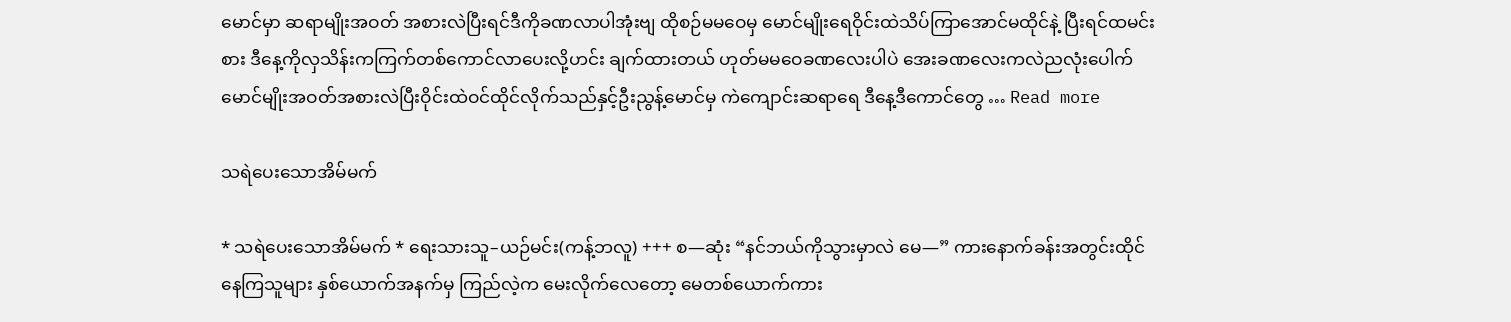မောင်မှာ ဆရာမျိုးအဝတ် အစားလဲပြီးရင်ဒီကိုခဏလာပါအုံးဗျ ထိုစဉ်မမဝေမှ မောင်မျိုးရေဝိုင်းထဲသိပ်ကြာအောင်မထိုင်နဲ့ ပြီးရင်ထမင်းစား ဒီနေ့ကိုလှသိန်းကကြက်တစ်ကောင်လာပေးလို့ဟင်း ချက်ထားတယ် ဟုတ်မမဝေခဏလေးပါပဲ အေးခဏလေးကလဲညလုံးပေါက် မောင်မျိုးအဝတ်အစားလဲပြီးဝိုင်းထဲဝင်ထိုင်လိုက်သည်နှင့်ဦးညွန့်မောင်မှ ကဲကျောင်းဆရာရေ ဒီနေ့ဒီကောင်တွေ … Read more

သရဲပေးသောအိမ်မက်

* သရဲပေးသောအိမ်မက် * ရေးသားသူ–ယဉ်မင်း(ကန့်ဘလူ) +++ စ—ဆုံး “နင်ဘယ်ကိုသွားမှာလဲ မေ—” ကားနောက်ခန်းအတွင်းထိုင်နေကြသူများ နှစ်ယောက်အနက်မှ ကြည်လဲ့က မေးလိုက်လေတော့ မေတစ်ယောက်ကား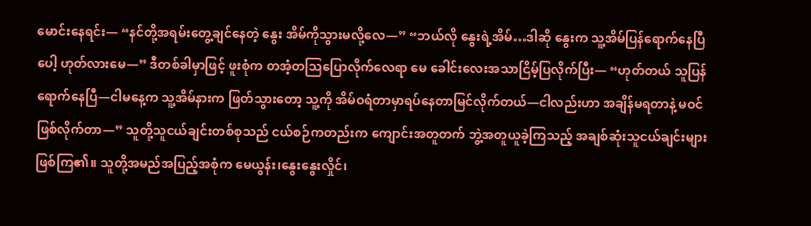မောင်းနေရင်း— “နင်တို့အရမ်းတွေ့ချင်နေတဲ့ နွေး အိမ်ကိုသွားမလို့လေ—” “ဘယ်လို နွေးရဲ့အိမ်…ဒါဆို နွေးက သူ့အိမ်ပြန်ရောက်နေပြီပေါ့ ဟုတ်လားမေ—” ဒီတစ်ခါမှာဖြင့် ဖူးစုံက တအံ့တသြပြောလိုက်လေရာ မေ ခေါင်းလေးအသာငြိမ့်ပြလိုက်ပြီး— “ဟုတ်တယ် သူပြန်ရောက်နေပြီ—ငါမနေ့က သူ့အိမ်နားက ဖြတ်သွားတော့ သူ့ကို အိမ်ဝရံတာမှာရပ်နေတာမြင်လိုက်တယ်—ငါလည်းဟာ အချိန်မရတာနဲ့ မဝင်ဖြစ်လိုက်တာ—” သူတို့သူငယ်ချင်းတစ်စုသည် ငယ်စဉ်ကတည်းက ကျောင်းအတူတက် ဘွဲ့အတူယူခဲ့ကြသည့် အချစ်ဆုံးသူငယ်ချင်းများဖြစ်ကြ၏။ သူတို့အမည်အပြည့်အစုံက မေယွန်း၊နွေးနွေးလှိုင်၊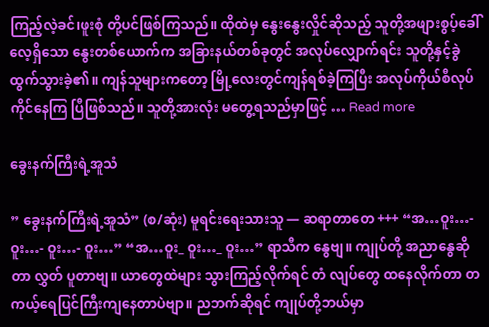ကြည့်လဲ့ခင်၊ဖူးစုံ တို့ပင်ဖြစ်ကြသည်။ ထိုထဲမှ နွေးနွေးလှိုင်ဆိုသည့် သူတို့အဖျားစွပ့်ခေါ်လေ့ရှိသော နွေးတစ်ယောက်က အခြားနယ်တစ်ခုတွင် အလုပ်လျှောက်ရင်း သူတို့နှင့်ခွဲထွက်သွားခဲ့၏။ ကျန်သူများကတော့ မြို့လေးတွင်ကျန်ရစ်ခဲ့ကြပြီး အလုပ်ကိုယ်စီလုပ်ကိုင်နေကြ ပြီဖြစ်သည်။ သူတို့အားလုံး မတွေ့ရသည်မှာဖြင့် … Read more

ခွေးနက်ကြီးရဲ့အူသံ

” ခွေးနက်ကြီးရဲ့အူသံ” (စ/ဆုံး) မူရင်းရေးသားသူ — ဆရာတာတေ +++ “အ…ဝူး…- ဝူး…- ဝူး…- ဝူး…” “အ…ဝူး_ ဝူး…_ ဝူး…” ရာသီက နွေဗျ။ ကျုပ်တို့ အညာနွေဆိုတာ လွှတ် ပူတာဗျ။ ယာတွေထဲများ သွားကြည့်လိုက်ရင် တံ လျပ်တွေ ထနေလိုက်တာ တကယ့်ရေပြင်ကြီးကျနေတာပဲဗျာ။ ညဘက်ဆိုရင် ကျုပ်တို့ဘယ်မှာ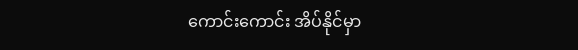ကောင်းကောင်း အိပ်နိုင်မှာ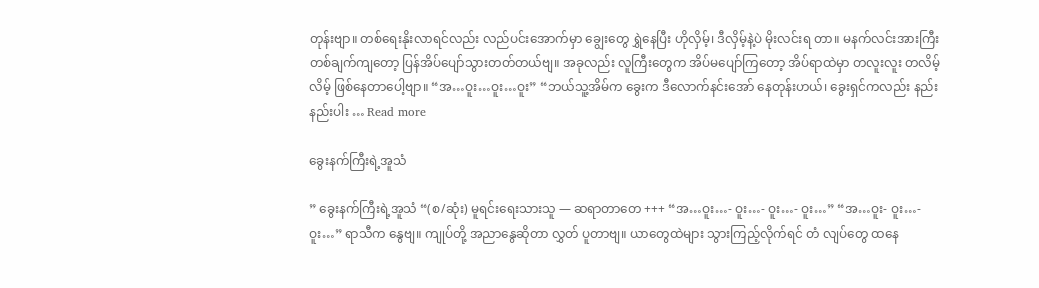တုန်းဗျာ။ တစ်ရေးနိုးလာရင်လည်း လည်ပင်းအောက်မှာ ချွေးတွေ ရွှဲနေပြီး ဟိုလှိမ့်၊ ဒီလှိမ့်နဲ့ပဲ မိုးလင်းရ တာ။ မနက်လင်းအားကြီး တစ်ချက်ကျတော့ ပြန်အိပ်ပျော်သွားတတ်တယ်ဗျ။ အခုလည်း လူကြီးတွေက အိပ်မပျော်ကြတော့ အိပ်ရာထဲမှာ တလူးလူး တလိမ့်လိမ့် ဖြစ်နေတာပေါ့ဗျာ။ “အ…ဝူး…ဝူး…ဝူး” “ဘယ်သူ့အိမ်က ခွေးက ဒီလောက်နင်းအော် နေတုန်းဟယ်၊ ခွေးရှင်ကလည်း နည်းနည်းပါး … Read more

ခွေးနက်ကြီးရဲ့အူသံ

” ခွေးနက်ကြီးရဲ့အူသံ “(စ/ဆုံး) မူရင်းရေးသားသူ — ဆရာတာတေ +++ “အ…ဝူး…- ဝူး…- ဝူး…- ဝူး…” “အ…ဝူး- ဝူး…- ဝူး…” ရာသီက နွေဗျ။ ကျုပ်တို့ အညာနွေဆိုတာ လွှတ် ပူတာဗျ။ ယာတွေထဲများ သွားကြည့်လိုက်ရင် တံ လျပ်တွေ ထနေ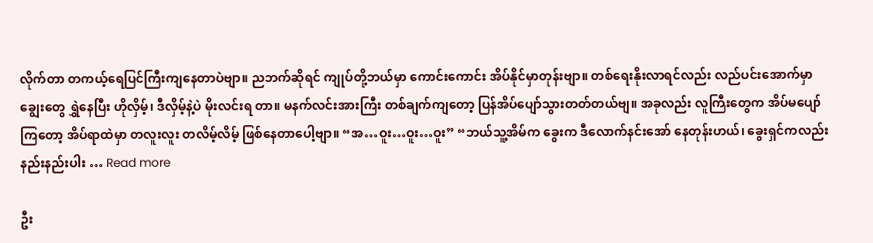လိုက်တာ တကယ့်ရေပြင်ကြီးကျနေတာပဲဗျာ။ ညဘက်ဆိုရင် ကျုပ်တို့ဘယ်မှာ ကောင်းကောင်း အိပ်နိုင်မှာတုန်းဗျာ။ တစ်ရေးနိုးလာရင်လည်း လည်ပင်းအောက်မှာ ချွေးတွေ ရွှဲနေပြီး ဟိုလှိမ့်၊ ဒီလှိမ့်နဲ့ပဲ မိုးလင်းရ တာ။ မနက်လင်းအားကြီး တစ်ချက်ကျတော့ ပြန်အိပ်ပျော်သွားတတ်တယ်ဗျ။ အခုလည်း လူကြီးတွေက အိပ်မပျော်ကြတော့ အိပ်ရာထဲမှာ တလူးလူး တလိမ့်လိမ့် ဖြစ်နေတာပေါ့ဗျာ။ “အ…ဝူး…ဝူး…ဝူး” “ဘယ်သူ့အိမ်က ခွေးက ဒီလောက်နင်းအော် နေတုန်းဟယ်၊ ခွေးရှင်ကလည်း နည်းနည်းပါး … Read more

ဦး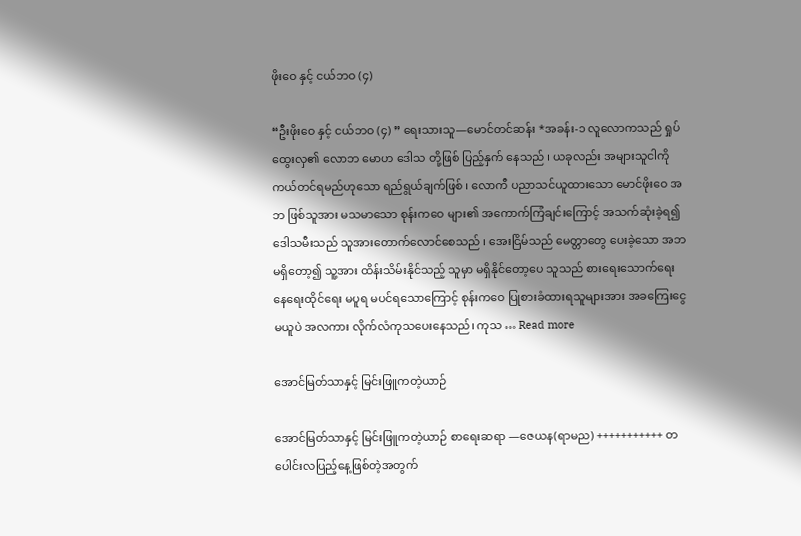ဖိုးဝေ နှင့် ငယ်ဘဝ (၄)

“ဦးဖိုးဝေ နှင့် ငယ်ဘဝ (၄) ” ရေးသားသူ—မောင်တင်ဆန်း *အခန်း-၁ လူလောကသည် ရှုပ်ထွေးလှ၏ လောဘ မောဟ ဒေါသ တို့ဖြစ် ပြည့်နှက် နေသည် ၊ ယခုလည်း အများသူငါကို ကယ်တင်ရမည်ဟုသော ရည်ရွယ်ချက်ဖြစ် ၊ လောကီ ပညာသင်ယူထားသော မောင်ဖိုးဝေ အဘ ဖြစ်သူအား မသမာသော စုန်းကဝေ များ၏ အကောက်ကြံချင်းကြောင့် အသက်ဆုံးခဲ့ရ၍ ဒေါသမီးသည် သူအားတောက်လောင်စေသည် ၊ အေးငြိမ်သည် မေတ္တာတွေ ပေးခဲ့သော အဘ မရှိတော့၍ သူ့အား ထိန်းသိမ်းနိုင်သည့် သူမှာ မရှိနိုင်တော့ပေ သူသည် စားရေးသောက်ရေး နေရေးထိုင်ရေး မပူရ မပင်ရသောကြောင့် စုန်းကဝေ ပြုစားခံထားရသူများအား အခကြေးငွေမယူပဲ အလကား လိုက်လံကုသပေးနေသည်၊ ကုသ … Read more

အောင်မြတ်သာနှင့် မြင်းဖြူကတဲ့ယာဉ်

အောင်မြတ်သာနှင့် မြင်းဖြူကတဲ့ယာဉ် စာရေးဆရာ —ဇေယန(ရာမည) +++++++++++ တပေါင်းလပြည့်နေ့ဖြစ်တဲ့အတွက်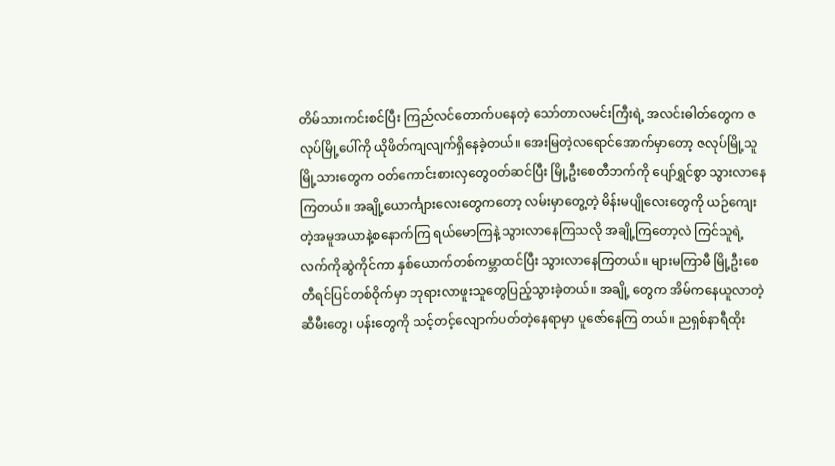တိမ်သားကင်းစင်ပြီး ကြည်လင်တောက်ပနေတဲ့ သော်တာလမင်းကြီးရဲ့ အလင်းဓါတ်တွေက ဇလုပ်မြို့‌ပေါ်ကို ယိုဖိတ်ကျလျက်ရှိနေခဲ့တယ်။ အေးမြတဲ့လရောင်အောက်မှာတော့ ဇလုပ်မြို့သူ မြို့သားတွေက ဝတ်ကောင်းစားလှတွေဝတ်ဆင်ပြီး မြို့ဦးစေတီဘက်ကို ပျော်ရွှင်စွာ သွားလာနေကြတယ်။ အချို့ယောင်္ကျားလေးတွေကတော့ လမ်းမှာတွေ့တဲ့ မိန်းမပျိုလေးတွေကို ယဉ်ကျေးတဲ့အမူအယာနဲ့စနောက်ကြ ရယ်မောကြနဲ့ သွားလာနေကြသလို အချို့ကြတော့လဲ ကြင်သူရဲ့လက်ကိုဆွဲကိုင်ကာ နှစ်ယောက်တစ်ကမ္ဘာထင်ပြီး သွားလာနေကြတယ်။ များမကြာမီ မြို့ဦးစေတီရင်ပြင်တစ်ဝိုက်မှာ ဘုရားလာဖူးသူတွေပြည့်သွားခဲ့တယ်။ အချို့ တွေက အိမ်ကနေယူလာတဲ့ ဆီမီးတွေ၊ ပန်းတွေကို သင့်တင့်လျောက်ပတ်တဲ့နေရာမှာ ပူဇော်နေကြ တယ်။ ညရှစ်နာရီထိုး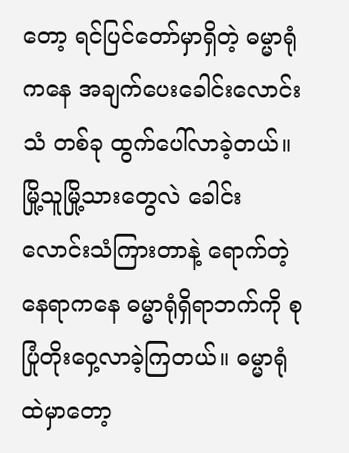တော့ ရင်ပြင်တော်မှာရှိတဲ့ ဓမ္မာရုံကနေ အချက်ပေးခေါင်းလောင်းသံ တစ်ခု ထွက်ပေါ်လာခဲ့တယ်။ မြို့သူမြို့သားတွေလဲ ခေါင်းလောင်းသံကြားတာနဲ့ ရောက်တဲ့နေရာကနေ ဓမ္မာရုံရှိရာဘက်ကို စုပြုံတိုးဝှေ့လာခဲ့ကြတယ်။ ဓမ္မာရုံထဲမှာတော့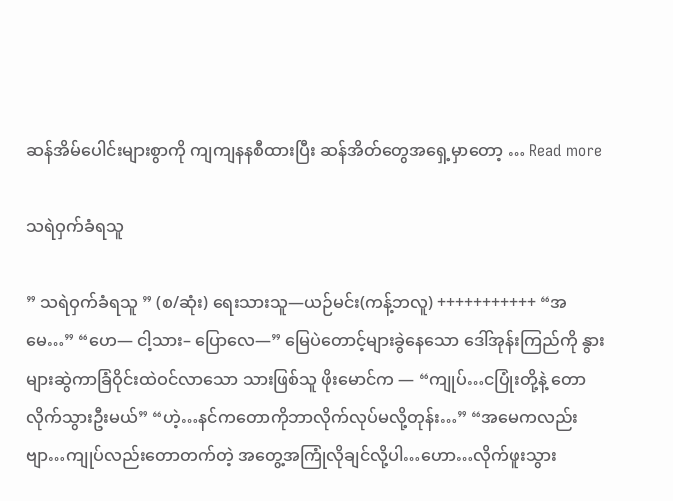ဆန်အိမ်ပေါင်းများစွာကို ကျကျနနစီထားပြီး ဆန်အိတ်တွေအရှေ့မှာတော့ … Read more

သရဲဝှက်ခံရသူ

” သရဲဝှက်ခံရသူ ” (စ/ဆုံး) ရေးသားသူ—ယဉ်မင်း(ကန့်ဘလူ) +++++++++++ “အမေ…” “ဟေ— ငါ့သား– ပြောလေ—” မြေပဲတောင့်များခွဲနေသော ဒေါ်အုန်းကြည်ကို နွားများဆွဲကာခြံဝိုင်းထဲဝင်လာသော သားဖြစ်သူ ဖိုးမောင်က — “ကျုပ်…ငပြုံးတို့နဲ့ တောလိုက်သွားဦးမယ်” “ဟဲ့…နင်ကတောကိုဘာလိုက်လုပ်မလို့တုန်း…” “အမေကလည်းဗျာ…ကျုပ်လည်းတောတက်တဲ့ အတွေ့အကြုံလိုချင်လို့ပါ…ဟော…လိုက်ဖူးသွား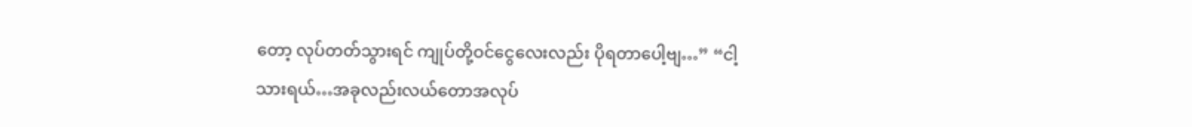တော့ လုပ်တတ်သွားရင် ကျုပ်တို့ဝင်ငွေလေးလည်း ပိုရတာပေါ့ဗျ…” “ငါ့သားရယ်…အခုလည်းလယ်တောအလုပ်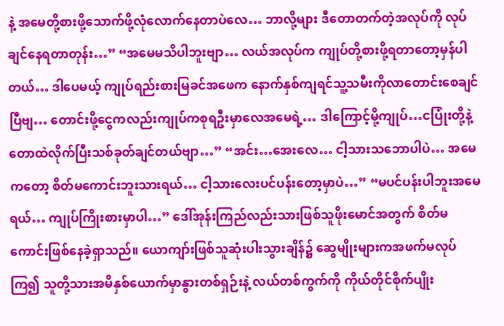နဲ့ အမေတို့စားဖို့သောက်ဖို့လုံလောက်နေတာပဲလေ… ဘာလို့များ ဒီတောတက်တဲ့အလုပ်ကို လုပ်ချင်နေရတာတုန်း…” “အမေမသိပါဘူးဗျာ… လယ်အလုပ်က ကျုပ်တို့စားဖို့ရတာတော့မှန်ပါတယ်… ဒါပေမယ့် ကျုပ်ရည်းစားမြခင်အဖေက နောက်နှစ်ကျရင်သူ့သမီးကိုလာတောင်းစေချင်ပြီဗျ… တောင်းဖို့ငွေကလည်းကျုပ်ကစုရဦးမှာလေအမေရဲ့… ဒါကြောင့်မို့ကျုပ်…ငပြုံးတို့နဲ့ တောထဲလိုက်ပြီးသစ်ခုတ်ချင်တယ်ဗျာ…” “အင်း…အေးလေ… ငါ့သားသဘောပါပဲ… အမေကတော့ စိတ်မကောင်းဘူးသားရယ်… ငါ့သားလေးပင်ပန်းတော့မှာပဲ…” “မပင်ပန်းပါဘူးအမေရယ်… ကျုပ်ကြိုးစားမှာပါ…” ဒေါ်အုန်းကြည်လည်းသားဖြစ်သူဖိုးမောင်အတွက် စိတ်မကောင်းဖြစ်နေခဲ့ရှာသည်။ ယောကျာ်းဖြစ်သူဆုံးပါးသွားချိန်၌ ဆွေမျိုးများကအဖက်မလုပ်ကြ၍ သူတို့သားအမိနှစ်ယောက်မှာနွားတစ်ရှဉ်းနဲ့ လယ်တစ်ကွက်ကို ကိုယ်တိုင်စိုက်ပျိုး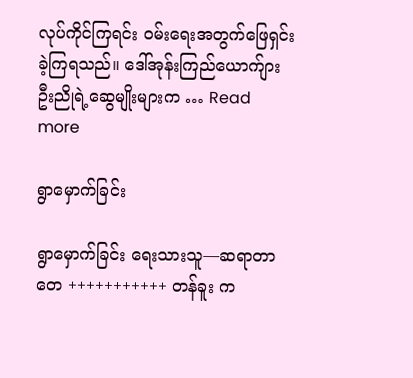လုပ်ကိုင်ကြရင်း ဝမ်းရေးအတွက်ဖြေရှင်းခဲ့ကြရသည်။ ဒေါ်အုန်းကြည်ယောက်ျား ဦးညိုရဲ့ဆွေမျိုးများက … Read more

ရွာမှောက်ခြင်း

ရွာမှောက်ခြင်း ရေးသားသူ—ဆရာတာတေ +++++++++++ တန်ခူး က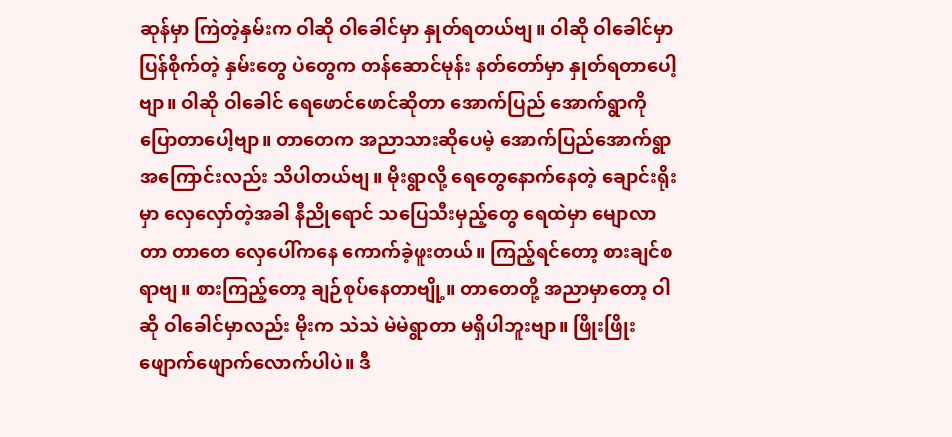ဆုန်မှာ ကြဲတဲ့နှမ်းက ဝါဆို ဝါခေါင်မှာ နှုတ်ရတယ်ဗျ။ ဝါဆို ဝါခေါင်မှာ ပြန်စိုက်တဲ့ နှမ်းတွေ ပဲတွေက တန်ဆောင်မုန်း နတ်တော်မှာ နှုတ်ရတာပေါ့ဗျာ။ ဝါဆို ဝါခေါင် ရေဖောင်ဖောင်ဆိုတာ အောက်ပြည် အောက်ရွာကို ပြောတာပေါ့ဗျာ။ တာတေက အညာသားဆိုပေမဲ့ အောက်ပြည်အောက်ရွာ အကြောင်းလည်း သိပါတယ်ဗျ။ မိုးရွာလို့ ရေတွေနောက်နေတဲ့ ချောင်းရိုးမှာ လှေလှော်တဲ့အခါ နီညိုရောင် သပြေသီးမှည့်တွေ ရေထဲမှာ မျောလာတာ တာတေ လှေပေါ်ကနေ ကောက်ခဲ့ဖူးတယ်။ ကြည့်ရင်တော့ စားချင်စရာဗျ။ စားကြည့်တော့ ချဉ်စုပ်နေတာဗျို့။ တာတေတို့ အညာမှာတော့ ဝါဆို ဝါခေါင်မှာလည်း မိုးက သဲသဲ မဲမဲရွာတာ မရှိပါဘူးဗျာ။ ဖြိုးဖြိုးဖျောက်ဖျောက်လောက်ပါပဲ။ ဒီ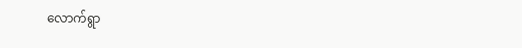လောက်ရွာ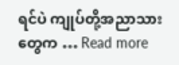ရင်ပဲ ကျုပ်တို့အညာသားတွေက … Read more